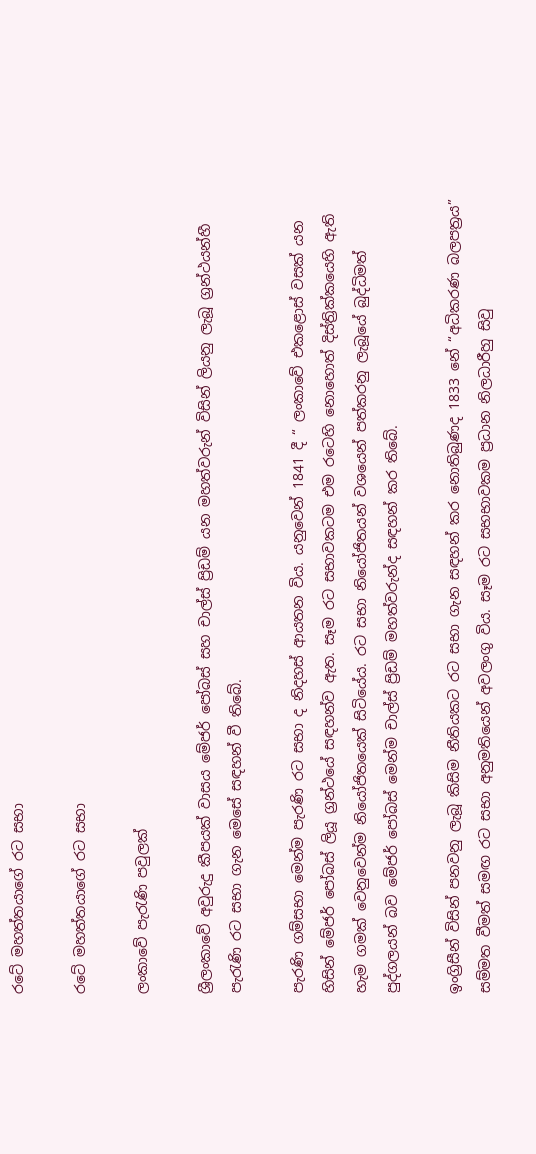රටේ මහත්තයාගේ රට සභා

රටේ මහත්තයාගේ රට සභා

ලංකාවේ පැරැණි පවුලක්

ශ්‍රීලංකාවේ අවුරුදු කීපයක් වාසය මේජර් පෝබස් සහ චාල්ස් ප්‍රිඩම් යන මහත්වරුන් විසින් ලියනු ලැබූ ග්‍රන්ථයන්හී පැරැණි රට සභා ගැන මෙසේ සඳහන් වී තිබේ.

පැරණි ගම්සභා මෙන්ම පැරණි රට සභා ද නිදහස් ආයතන විය. යනුවෙන් 1841 දී “ ලංකාවේ එකළොස් වසක් යන හිසින් මේජර් පෝබස් ලියූ ග්‍රන්ථයේ සඳහන්ව ඇත. සෑම රට සභාවකටම එම රටෙහි නොහොත් දිස්ත්‍රික්කයෙහි ඇති හැම ගමක් වෙනුවෙන්ම නියෝජිතයෙක් සිටියේය. රට සභා නියෝජිතයන් වශයෙන් පත්කරනු ලැබූයේ බුද්ධිමත් පුද්ගලයන් බව මේජර් පෝබස් මෙන්ම චාල්ස් ප්‍රිඩම් මහත්වරුන්ද සඳහන් කර තිබේ.

ඉංග්‍රිසීන් විසින් පනවනු ලැබූ කිසිම නීතියකට රට සභා ගැන සඳහන් කර නොතිබුණද 1833 නේ “අධිකරණ බලපත්‍රය” සම්මත වීමත් සමඟ රට සභා අනුමතියෙන් අවලංගු විය. සෑම රට සභභාවකම ප්‍රධාන නිලධාරීහු සිවු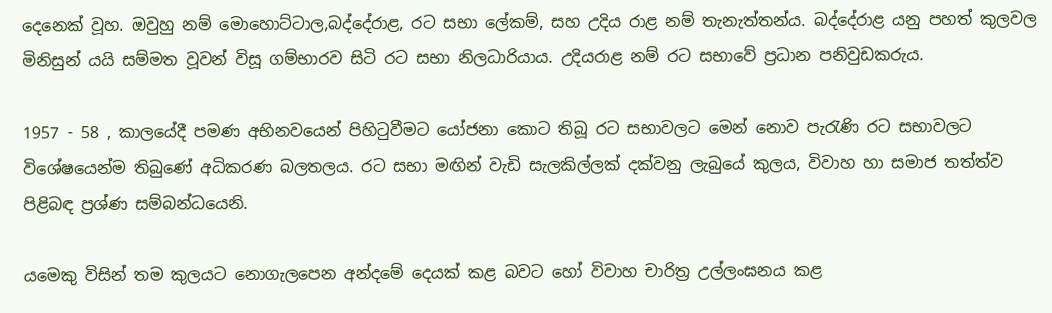දෙනෙක් වූහ. ඔවුහු නම් මොහොට්ටාල,බද්දේරාළ, රට සභා ලේකම්, සහ උදිය රාළ නම් තැනැත්තන්ය. බද්දේරාළ යනු පහත් කුලවල මිනිසුන් යයි සම්මත වූවන් විසූ ගම්භාරව සිටි රට සභා නිලධාරියාය. උදියරාළ නම් රට සභාවේ ප්‍රධාන පනිවුඩකරුය.

1957 - 58 , කාලයේදී පමණ අභිනවයෙන් පිහිටුවීමට යෝජනා කොට තිබූ රට සභාවලට මෙන් නොව පැරැණි රට සභාවලට විශේෂයෙන්ම තිබුණේ අධිකරණ බලතලය. රට සභා මඟින් වැඩි සැලකිල්ලක් දක්වනු ලැබුයේ කුලය, විවාහ හා සමාජ තත්ත්ව පිළිබඳ ප්‍රශ්ණ සම්බන්ධයෙනි.

යමෙකු විසින් තම කුලයට නොගැලපෙන අන්දමේ දෙයක් කළ බවට හෝ විවාහ චාරිත්‍ර උල්ලංඝනය කළ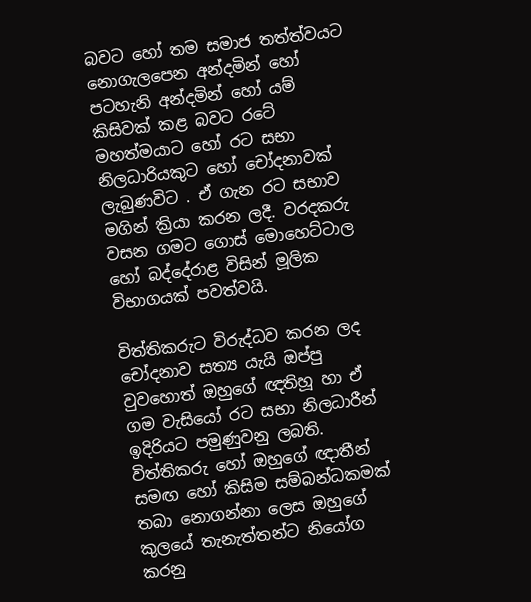බවට හෝ තම සමාජ තත්ත්වයට නොගැලපෙන අන්දමින් හෝ පටහැනි අන්දමින් හෝ යම් කිසිවක් කළ බවට රටේ මහත්මයාට හෝ රට සභා නිලධාරියකුට හෝ චෝදනාවක් ලැබුණවිට . ඒ ගැන රට සභාව මගින් ක්‍රියා කරන ලදී. වරදකරු වසන ගමට ගොස් මොහෙට්ටාල හෝ බද්දේරාළ විසින් මූලික විභාගයක් පවත්වයි.

විත්තිකරුට විරුද්ධව කරන ලද චෝදනාව සත්‍ය යැයි ඔප්පු වුවහොත් ඔහුගේ ඥතිහූ හා ඒ ගම වැසියෝ රට සභා නිලධාරීන් ඉදිරියට පමුණුවනු ලබති. විත්තිකරු හෝ ඔහුගේ ඥාතීන් සමඟ හෝ කිසිම සම්බන්ධකමක් තබා නොගන්නා ලෙස ඔහුගේ කුලයේ තැනැත්තන්ට නියෝග කරනු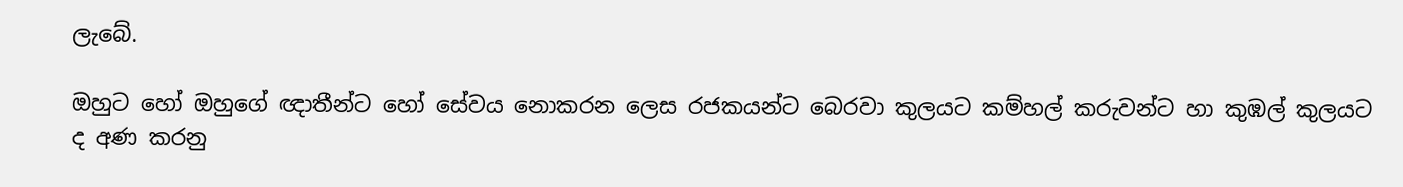ලැබේ.

ඔහුට හෝ ඔහුගේ ඥාතීන්ට හෝ සේවය නොකරන ලෙස රජකයන්ට බෙරවා කුලයට කම්හල් කරුවන්ට හා කුඹල් කුලයට ද අණ කරනු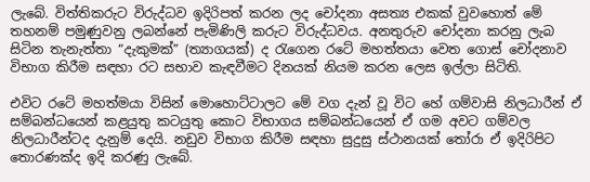ලැබේ. විත්තිකරුට විරුද්ධව ඉදිරිපත් කරන ලද චෝදනා අසත්‍ය එකක් වුවහොත් මේ තහනම් පමුණුවනු ලබන්නේ පැමිණිලි කරුට විරුද්ධවය. අනතුරුව චෝදනා කරනු ලැබ සිටින තැනැත්තා “දැකුමක්” (ත්‍යාගයක්) ද රැගෙන රටේ මහත්තයා වෙත ගොස් චෝදනාව විභාග කිරීම සඳහා රට සභාව කැඳවීමට දිනයක් නියම කරන ලෙස ඉල්ලා සිටිති.

එවිට රටේ මහත්මයා විසින් මොහොට්ටාලට මේ වග දැන් වූ විට හේ ගම්වාසි නිලධාරීන් ඒ සම්බන්ධයෙන් කළයුතු කටයුතු කොට විභාගය සම්බන්ධයෙන් ඒ ගම අවට ගම්වල නිලධාරීන්ටද දැනුම් දෙයි. නඩුව විභාග කිරීම සඳහා සුදුසු ස්ථානයක් තෝරා ඒ ඉදිරිපිට තොරණක්ද ඉදි කරණු ලැබේ.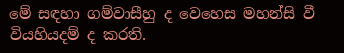මේ සඳහා ගම්වාසීහු ද වෙහෙස මහන්සි වී වියහියදම් ද කරති.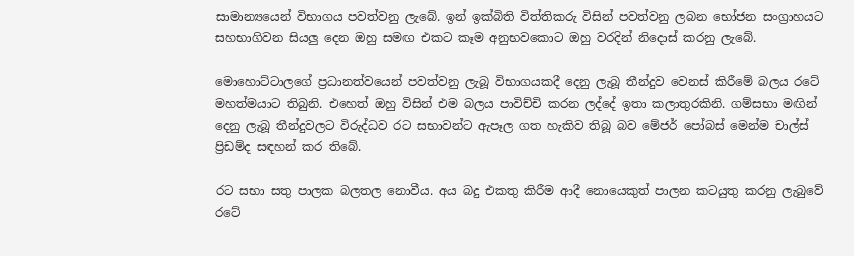සාමාන්‍යයෙන් විභාගය පවත්වනු ලැබේ. ඉන් ඉක්බිති විත්තිකරු විසින් පවත්වනු ලබන භෝජන සංග්‍රාහයට සහභාගිවන සියලු දෙන ඔහු සමඟ එකට කෑම අනුභවකොට ඔහු වරදින් නිදොස් කරනු ලැබේ.

මොහොට්ටාලගේ ප්‍රධානත්වයෙන් පවත්වනු ලැබූ විභාගයකදී දෙනු ලැබූ තීන්දුව වෙනස් කිරීමේ බලය රටේ මහත්මයාට තිබුනි. එහෙත් ඔහු විසින් එම බලය පාවිච්චි කරන ලද්දේ ඉතා කලාතුරකිනි. ගම්සභා මඟින් දෙනු ලැබූ තීන්දුවලට විරුද්ධව රට සභාවන්ට ඇපෑල ගත හැකිව තිබූ බව මේජර් පෝබස් මෙන්ම චාල්ස් ප්‍රිඩම්ද සඳහන් කර තිබේ.

රට සභා සතු පාලක බලතල නොවීය. අය බදු එකතු කිරීම ආදී නොයෙකුත් පාලන කටයුතු කරනු ලැබුවේ රටේ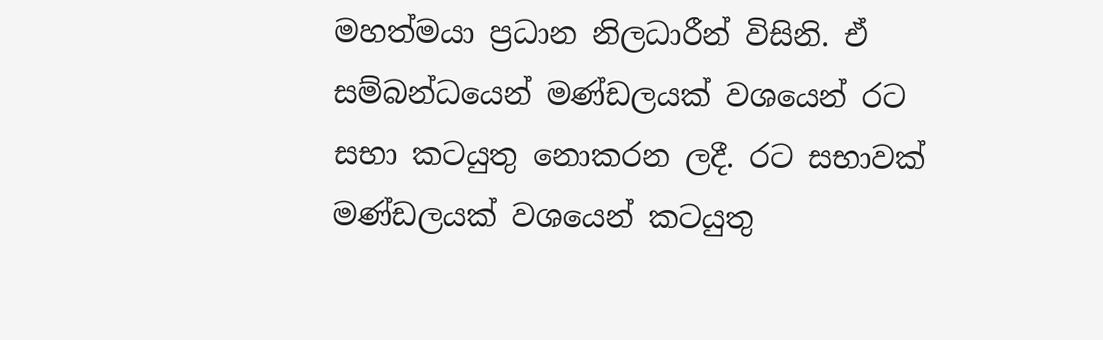මහත්මයා ප්‍රධාන නිලධාරීන් විසිනි. ඒ සම්බන්ධයෙන් මණ්ඩලයක් වශයෙන් රට සභා කටයුතු නොකරන ලදී. රට සභාවක් මණ්ඩලයක් වශයෙන් කටයුතු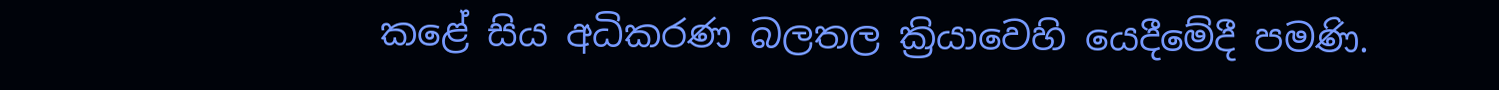කළේ සිය අධිකරණ බලතල ක්‍රියාවෙහි යෙදීමේදී පමණි.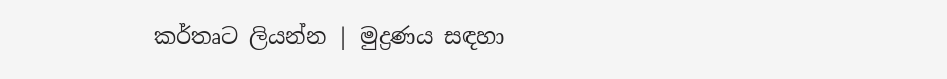කර්තෘට ලියන්න | මුද්‍රණය සඳහා